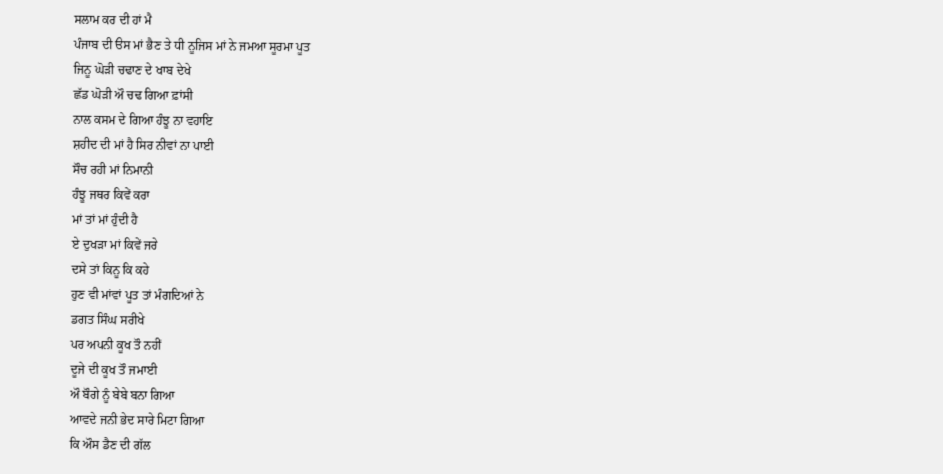ਸਲਾਮ ਕਰ ਦੀ ਹਾਂ ਮੈ
ਪੰਜਾਬ ਦੀ ੳਸ ਮਾਂ ਭੈਣ ਤੇ ਧੀ ਨੂਜਿਸ ਮਾਂ ਨੇ ਜਮਆ ਸੂਰਮਾ ਪੂਤ
ਜਿਨੂ ਘੋੜੀ ਚਢਾਣ ਦੇ ਖਾਬ ਦੇਖੇ
ਛੱਡ ਘੋੜੀ ਔ ਚਢ ਗਿਆ ਫ਼ਾਂਸੀ
ਨਾਲ ਕਸਮ ਦੇ ਗਿਆ ਹੰਝੂ ਨਾ ਵਹਾਇ
ਸ਼ਹੀਦ ਦੀ ਮਾਂ ਹੈ ਸਿਰ ਨੀਵਾਂ ਨਾ ਪਾਈ
ਸੌਚ ਰਹੀ ਮਾਂ ਨਿਮਾਨੀ
ਹੰਝੂ ਜਥਰ ਕਿਵੇਂ ਕਰਾ
ਮਾਂ ਤਾਂ ਮਾਂ ਹੁੰਦੀ ਹੈ
ਏ ਦੁਖੜਾ ਮਾਂ ਕਿਵੇਂ ਜਰੇ
ਦਸੇ ਤਾਂ ਕਿਨੂ ਕਿ ਕਹੇ
ਹੁਣ ਵੀ ਮਾਂਵਾਂ ਪੂਤ ਤਾਂ ਮੰਗਦਿਆਂ ਨੇ
ਡਗਤ ਸਿੰਘ ਸਰੀਖੇ
ਪਰ ਅਪਨੀ ਕੂਖ ਤੌ ਨਹੀਂ
ਦੂਜੇ ਦੀ ਕੂਖ ਤੌ ਜਮਾਈ
ਔ ਬੌਗੇ ਨੂੰ ਬੇਬੇ ਬਨਾ ਗਿਆ
ਆਵਦੇ ਜਨੀ ਭੇਦ ਸਾਰੇ ਮਿਟਾ ਗਿਆ
ਕਿ ਔਸ ਡੈਣ ਦੀ ਗੱਲ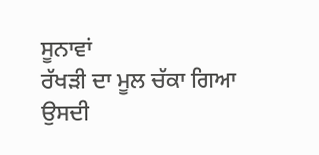ਸੂਨਾਵਾਂ
ਰੱਖੜੀ ਦਾ ਮੂਲ ਚੱਕਾ ਗਿਆ
ਉਸਦੀ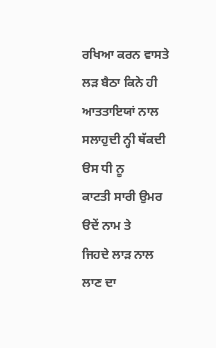ਰਖਿਆ ਕਰਨ ਵਾਸਤੇ
ਲੜ ਬੈਠਾ ਕਿਨੇ ਹੀ ਆਤਤਾਇਯਾਂ ਨਾਲ
ਸਲਾਹੁਦੀ ਨ੍ਹੀ ਥੱਕਦੀ ੳਸ ਧੀ ਨੂ
ਕਾਟਤੀ ਸਾਰੀ ਉਮਰ ੳਦੇਂ ਨਾਮ ਤੇ
ਜਿਹਦੇ ਲਾੜ ਨਾਲ ਲਾਣ ਦਾ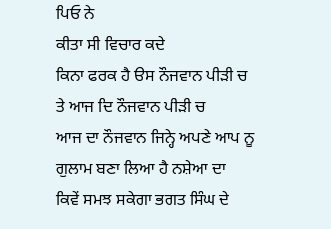ਪਿਓ ਨੇ
ਕੀਤਾ ਸੀ ਵਿਚਾਰ ਕਦੇ
ਕਿਨਾ ਫਰਕ ਹੈ ੳਸ ਨੌਜਵਾਨ ਪੀੜੀ ਚ
ਤੇ ਆਜ ਦਿ ਨੌਜਵਾਨ ਪੀੜੀ ਚ
ਆਜ ਦਾ ਨੌਜਵਾਨ ਜਿਨ੍ਹੇ ਅਪਣੇ ਆਪ ਨੂ
ਗੁਲਾਮ ਬਣਾ ਲਿਆ ਹੈ ਨਸ਼ੇਆ ਦਾ
ਕਿਵੇਂ ਸਮਝ ਸਕੇਗਾ ਭਗਤ ਸਿੰਘ ਦੇ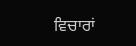ਵਿਚਾਰਾਂ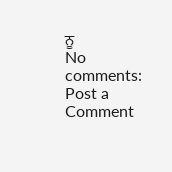ਨੂ
No comments:
Post a Comment